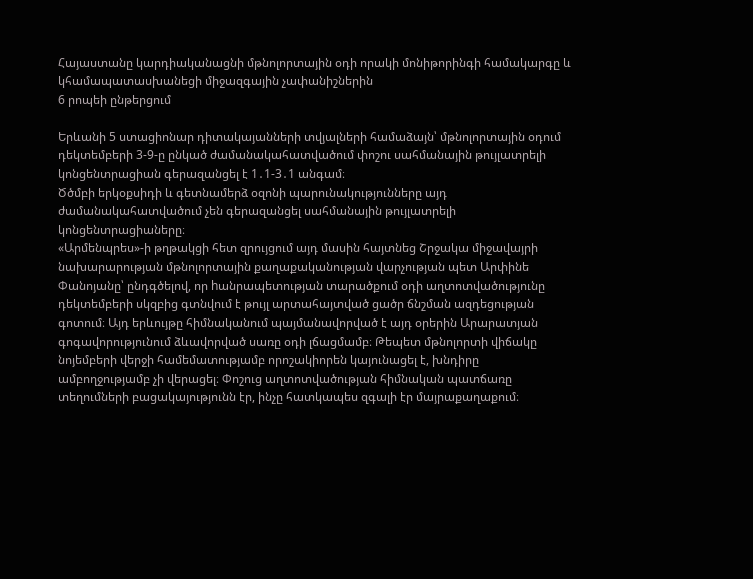Հայաստանը կարդիականացնի մթնոլորտային օդի որակի մոնիթորինգի համակարգը և կհամապատասխանեցի միջազգային չափանիշներին
6 րոպեի ընթերցում

Երևանի 5 ստացիոնար դիտակայանների տվյալների համաձայն՝ մթնոլորտային օդում դեկտեմբերի 3-9-ը ընկած ժամանակահատվածում փոշու սահմանային թույլատրելի կոնցենտրացիան գերազանցել է 1․1-3․1 անգամ։
Ծծմբի երկօքսիդի և գետնամերձ օզոնի պարունակությունները այդ ժամանակահատվածում չեն գերազանցել սահմանային թույլատրելի կոնցենտրացիաները։
«Արմենպրես»-ի թղթակցի հետ զրույցում այդ մասին հայտնեց Շրջակա միջավայրի նախարարության մթնոլորտային քաղաքականության վարչության պետ Արփինե Փանոյանը՝ ընդգծելով, որ hանրապետության տարածքում օդի աղտոտվածությունը դեկտեմբերի սկզբից գտնվում է թույլ արտահայտված ցածր ճնշման ազդեցության գոտում։ Այդ երևույթը հիմնականում պայմանավորված է այդ օրերին Արարատյան գոգավորությունում ձևավորված սառը օդի լճացմամբ։ Թեպետ մթնոլորտի վիճակը նոյեմբերի վերջի համեմատությամբ որոշակիորեն կայունացել է, խնդիրը ամբողջությամբ չի վերացել։ Փոշուց աղտոտվածության հիմնական պատճառը տեղումների բացակայությունն էր, ինչը հատկապես զգալի էր մայրաքաղաքում։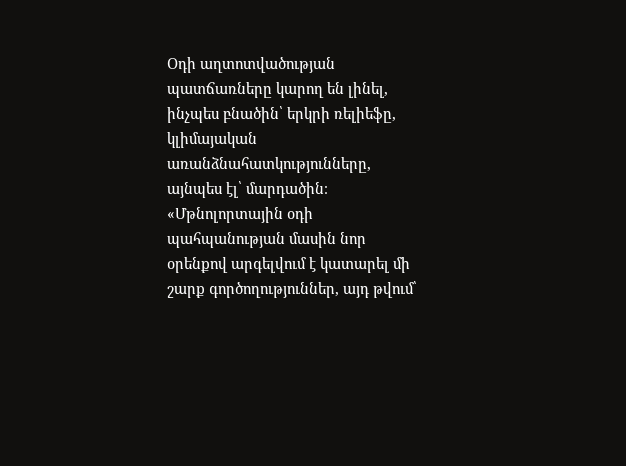Օդի աղտոտվածության պատճառները կարող են լինել, ինչպես բնածին՝ երկրի ռելիեֆը, կլիմայական առանձնահատկությունները, այնպես էլ՝ մարդածին։
«Մթնոլորտային օդի պահպանության մասին նոր օրենքով արգելվում է կատարել մի շարք գործողություններ, այդ թվում՝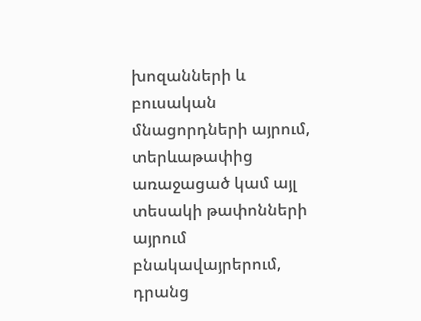խոզանների և բուսական մնացորդների այրում, տերևաթափից առաջացած կամ այլ տեսակի թափոնների այրում բնակավայրերում, դրանց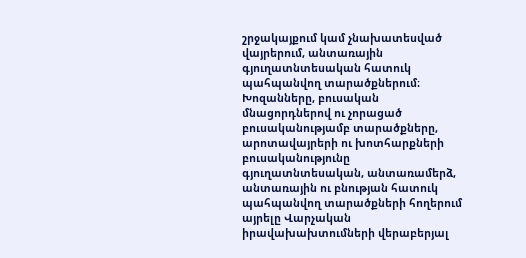շրջակայքում կամ չնախատեսված վայրերում, անտառային գյուղատնտեսական հատուկ պահպանվող տարածքներում։ Խոզանները, բուսական մնացորդներով ու չորացած բուսականությամբ տարածքները, արոտավայրերի ու խոտհարքների բուսականությունը գյուղատնտեսական, անտառամերձ, անտառային ու բնության հատուկ պահպանվող տարածքների հողերում այրելը Վարչական իրավախախտումների վերաբերյալ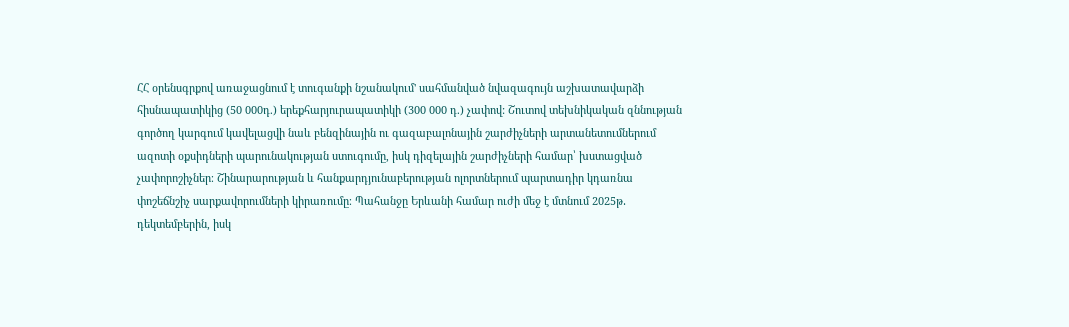ՀՀ օրենսգրքով առաջացնում է տուգանքի նշանակում' սահմանված նվազագույն աշխատավարձի հիսնապատիկից (50 000դ.) երեքհարյուրապատիկի (300 000 դ.) չափով: Շուտով տեխնիկական զննության գործող կարգում կավելացվի նաև բենզինային ու գազաբալոնային շարժիչների արտանետումներում ազոտի օքսիդների պարունակության ստուգումը, իսկ դիզելային շարժիչների համար՝ խստացված չափորոշիչներ։ Շինարարության և հանքարդյունաբերության ոլորտներում պարտադիր կդառնա փոշեճնշիչ սարքավորումների կիրառումը։ Պահանջը Երևանի համար ուժի մեջ է մտնում 2025թ․ դեկտեմբերին, իսկ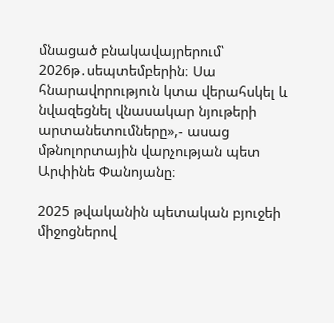մնացած բնակավայրերում՝ 2026թ․սեպտեմբերին։ Սա հնարավորություն կտա վերահսկել և նվազեցնել վնասակար նյութերի արտանետումները»,- ասաց մթնոլորտային վարչության պետ Արփինե Փանոյանը։

2025 թվականին պետական բյուջեի միջոցներով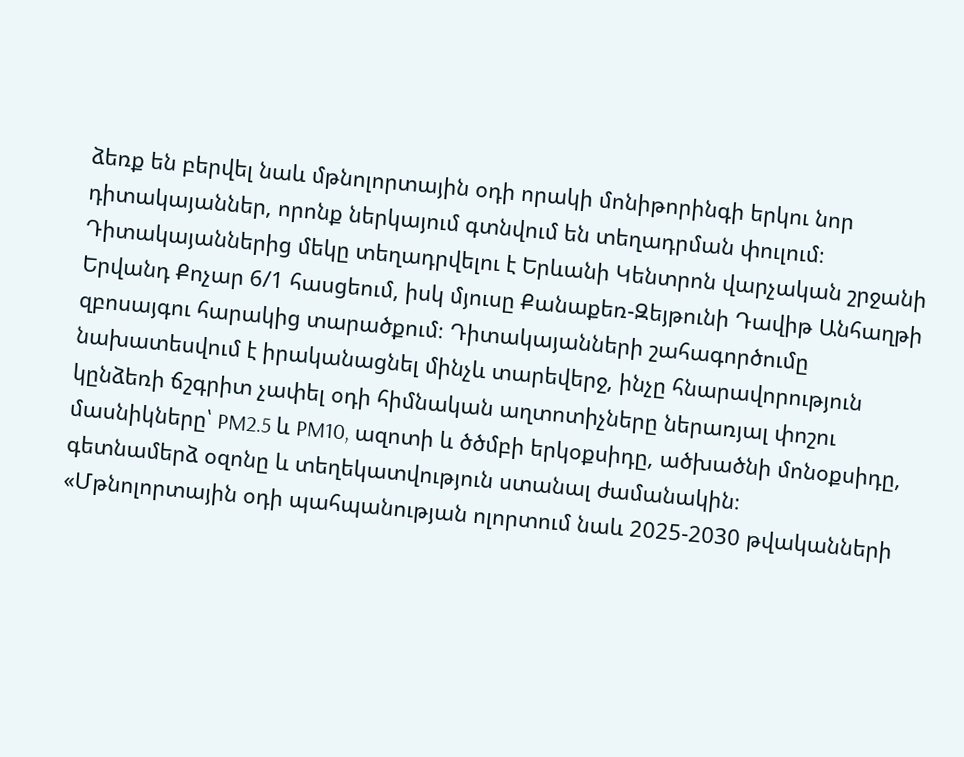ձեռք են բերվել նաև մթնոլորտային օդի որակի մոնիթորինգի երկու նոր դիտակայաններ, որոնք ներկայում գտնվում են տեղադրման փուլում։ Դիտակայաններից մեկը տեղադրվելու է Երևանի Կենտրոն վարչական շրջանի Երվանդ Քոչար 6/1 հասցեում, իսկ մյուսը Քանաքեռ-Զեյթունի Դավիթ Անհաղթի զբոսայգու հարակից տարածքում։ Դիտակայանների շահագործումը նախատեսվում է իրականացնել մինչև տարեվերջ, ինչը հնարավորություն կընձեռի ճշգրիտ չափել օդի հիմնական աղտոտիչները ներառյալ փոշու մասնիկները՝ PM2.5 և PM10, ազոտի և ծծմբի երկօքսիդը, ածխածնի մոնօքսիդը, գետնամերձ օզոնը և տեղեկատվություն ստանալ ժամանակին։
«Մթնոլորտային օդի պահպանության ոլորտում նաև 2025-2030 թվականների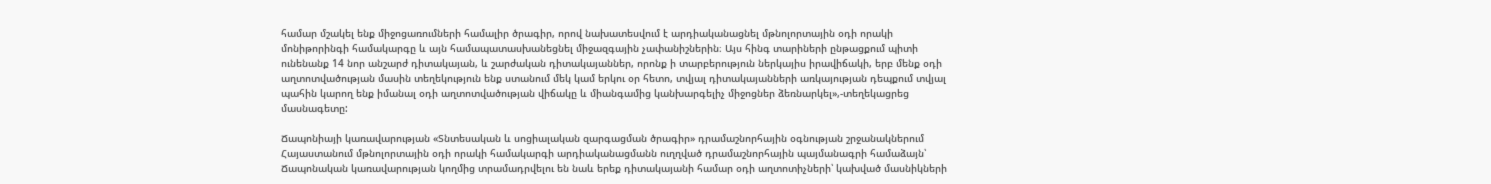համար մշակել ենք միջոցառումների համալիր ծրագիր, որով նախատեսվում է արդիականացնել մթնոլորտային օդի որակի մոնիթորինգի համակարգը և այն համապատասխանեցնել միջազգային չափանիշներին։ Այս հինգ տարիների ընթացքում պիտի ունենանք 14 նոր անշարժ դիտակայան, և շարժական դիտակայաններ, որոնք ի տարբերություն ներկայիս իրավիճակի, երբ մենք օդի աղտոտվածության մասին տեղեկություն ենք ստանում մեկ կամ երկու օր հետո, տվյալ դիտակայանների առկայության դեպքում տվյալ պահին կարող ենք իմանալ օդի աղտոտվածության վիճակը և միանգամից կանխարգելիչ միջոցներ ձեռնարկել»,-տեղեկացրեց մասնագետը:

Ճապոնիայի կառավարության «Տնտեսական և սոցիալական զարգացման ծրագիր» դրամաշնորհային օգնության շրջանակներում Հայաստանում մթնոլորտային օդի որակի համակարգի արդիականացմանն ուղղված դրամաշնորհային պայմանագրի համաձայն՝ Ճապոնական կառավարության կողմից տրամադրվելու են նաև երեք դիտակայանի համար օդի աղտոտիչների՝ կախված մասնիկների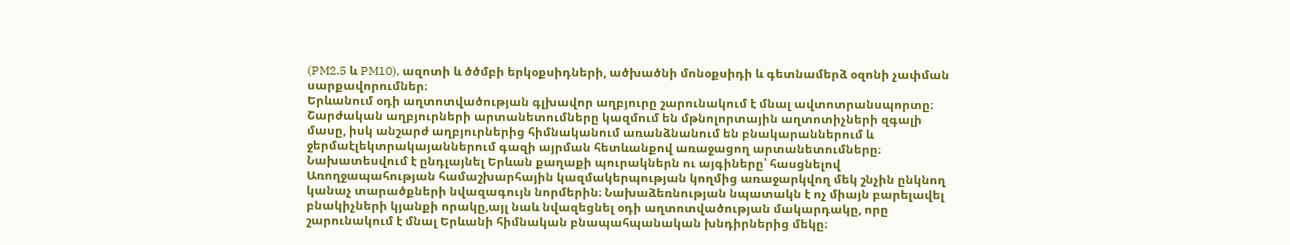(PM2.5 և PM10), ազոտի և ծծմբի երկօքսիդների, ածխածնի մոնօքսիդի և գետնամերձ օզոնի չափման սարքավորումներ։
Երևանում օդի աղտոտվածության գլխավոր աղբյուրը շարունակում է մնալ ավտոտրանսպորտը։ Շարժական աղբյուրների արտանետումները կազմում են մթնոլորտային աղտոտիչների զգալի մասը, իսկ անշարժ աղբյուրներից հիմնականում առանձնանում են բնակարաններում և ջերմաէլեկտրակայաններում գազի այրման հետևանքով առաջացող արտանետումները։ Նախատեսվում է ընդլայնել Երևան քաղաքի պուրակներն ու այգիները՝ հասցնելով Առողջապահության համաշխարհային կազմակերպության կողմից առաջարկվող մեկ շնչին ընկնող կանաչ տարածքների նվազագույն նորմերին։ Նախաձեռնության նպատակն է ոչ միայն բարելավել բնակիչների կյանքի որակը,այլ նաև նվազեցնել օդի աղտոտվածության մակարդակը, որը շարունակում է մնալ Երևանի հիմնական բնապահպանական խնդիրներից մեկը։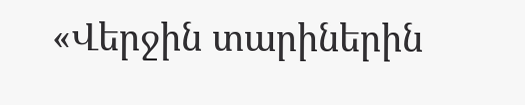«Վերջին տարիներին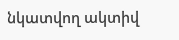նկատվող ակտիվ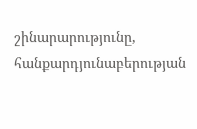շինարարությունը, հանքարդյունաբերության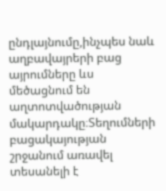ընդլայնումը,ինչպես նաև աղբավայրերի բաց այրումները ևս մեծացնում են աղտոտվածության մակարդակը։Տեղումների բացակայության շրջանում առավել տեսանելի է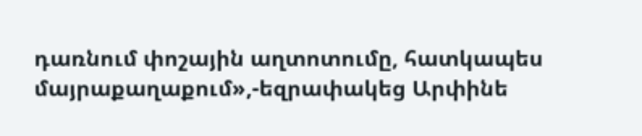դառնում փոշային աղտոտումը, հատկապես մայրաքաղաքում»,-եզրափակեց Արփինե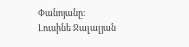Փանոյանը։
Լուսինե Ջալալյան